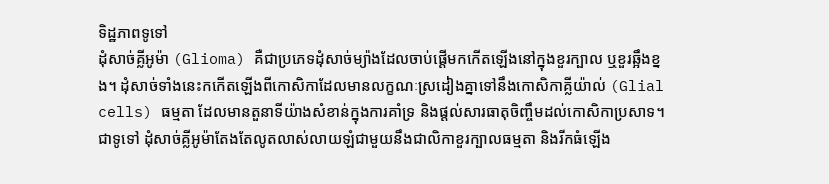ទិដ្ឋភាពទូទៅ
ដុំសាច់គ្លីអូម៉ា (Glioma) គឺជាប្រភេទដុំសាច់ម្យ៉ាងដែលចាប់ផ្តើមកកើតឡើងនៅក្នុងខួរក្បាល ឬខួរឆ្អឹងខ្នង។ ដុំសាច់ទាំងនេះកកើតឡើងពីកោសិកាដែលមានលក្ខណៈស្រដៀងគ្នាទៅនឹងកោសិកាគ្លីយ៉ាល់ (Glial cells) ធម្មតា ដែលមានតួនាទីយ៉ាងសំខាន់ក្នុងការគាំទ្រ និងផ្តល់សារធាតុចិញ្ចឹមដល់កោសិកាប្រសាទ។ ជាទូទៅ ដុំសាច់គ្លីអូម៉ាតែងតែលូតលាស់លាយឡំជាមួយនឹងជាលិកាខួរក្បាលធម្មតា និងរីកធំឡើង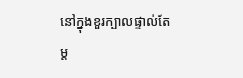នៅក្នុងខួរក្បាលផ្ទាល់តែម្ត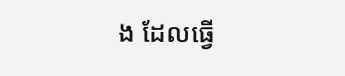ង ដែលធ្វើ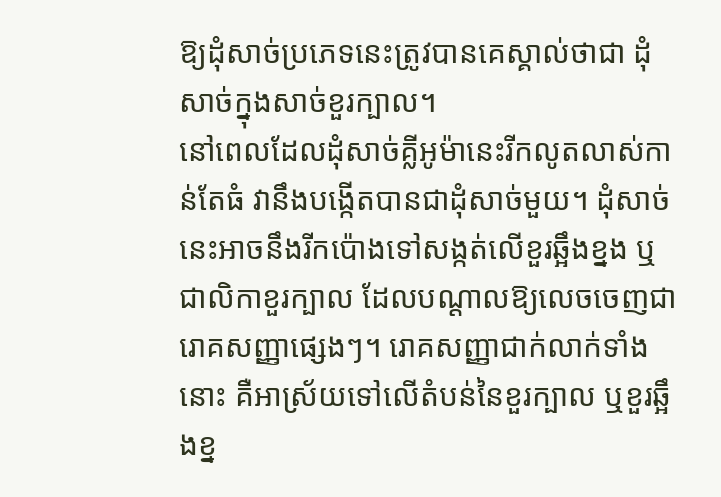ឱ្យដុំសាច់ប្រភេទនេះត្រូវបានគេស្គាល់ថាជា ដុំសាច់ក្នុងសាច់ខួរក្បាល។
នៅពេលដែលដុំសាច់គ្លីអូម៉ានេះរីកលូតលាស់កាន់តែធំ វានឹងបង្កើតបានជាដុំសាច់មួយ។ ដុំសាច់នេះអាចនឹងរីកប៉ោងទៅសង្កត់លើខួរឆ្អឹងខ្នង ឬជាលិកាខួរក្បាល ដែលបណ្តាលឱ្យលេចចេញជារោគសញ្ញាផ្សេងៗ។ រោគសញ្ញាជាក់លាក់ទាំងនោះ គឺអាស្រ័យទៅលើតំបន់នៃខួរក្បាល ឬខួរឆ្អឹងខ្ន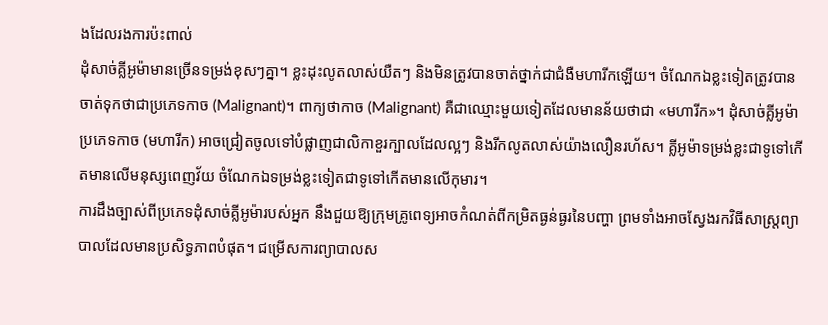ងដែលរងការប៉ះពាល់
ដុំសាច់គ្លីអូម៉ាមានច្រើនទម្រង់ខុសៗគ្នា។ ខ្លះដុះលូតលាស់យឺតៗ និងមិនត្រូវបានចាត់ថ្នាក់ជាជំងឺមហារីកឡើយ។ ចំណែកឯខ្លះទៀតត្រូវបានចាត់ទុកថាជាប្រភេទកាច (Malignant)។ ពាក្យថាកាច (Malignant) គឺជាឈ្មោះមួយទៀតដែលមានន័យថាជា «មហារីក»។ ដុំសាច់គ្លីអូម៉ាប្រភេទកាច (មហារីក) អាចជ្រៀតចូលទៅបំផ្លាញជាលិកាខួរក្បាលដែលល្អៗ និងរីកលូតលាស់យ៉ាងលឿនរហ័ស។ គ្លីអូម៉ាទម្រង់ខ្លះជាទូទៅកើតមានលើមនុស្សពេញវ័យ ចំណែកឯទម្រង់ខ្លះទៀតជាទូទៅកើតមានលើកុមារ។
ការដឹងច្បាស់ពីប្រភេទដុំសាច់គ្លីអូម៉ារបស់អ្នក នឹងជួយឱ្យក្រុមគ្រូពេទ្យអាចកំណត់ពីកម្រិតធ្ងន់ធ្ងរនៃបញ្ហា ព្រមទាំងអាចស្វែងរកវិធីសាស្ត្រព្យាបាលដែលមានប្រសិទ្ធភាពបំផុត។ ជម្រើសការព្យាបាលស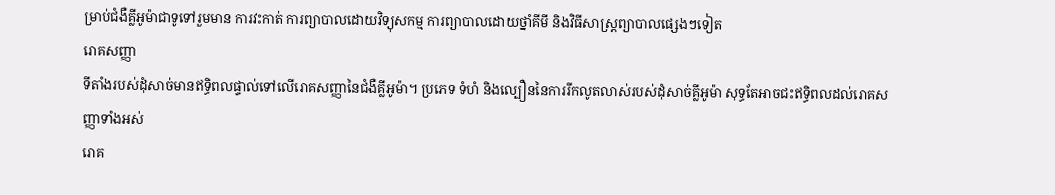ម្រាប់ជំងឺគ្លីអូម៉ាជាទូទៅរួមមាន ការវះកាត់ ការព្យាបាលដោយវិទ្យុសកម្ម ការព្យាបាលដោយថ្នាំគីមី និងវិធីសាស្ត្រព្យាបាលផ្សេងៗទៀត
រោគសញ្ញា
ទីតាំងរបស់ដុំសាច់មានឥទ្ធិពលផ្ទាល់ទៅលើរោគសញ្ញានៃជំងឺគ្លីអូម៉ា។ ប្រភេទ ទំហំ និងល្បឿននៃការរីកលូតលាស់របស់ដុំសាច់គ្លីអូម៉ា សុទ្ធតែអាចជះឥទ្ធិពលដល់រោគសញ្ញាទាំងអស់
រោគ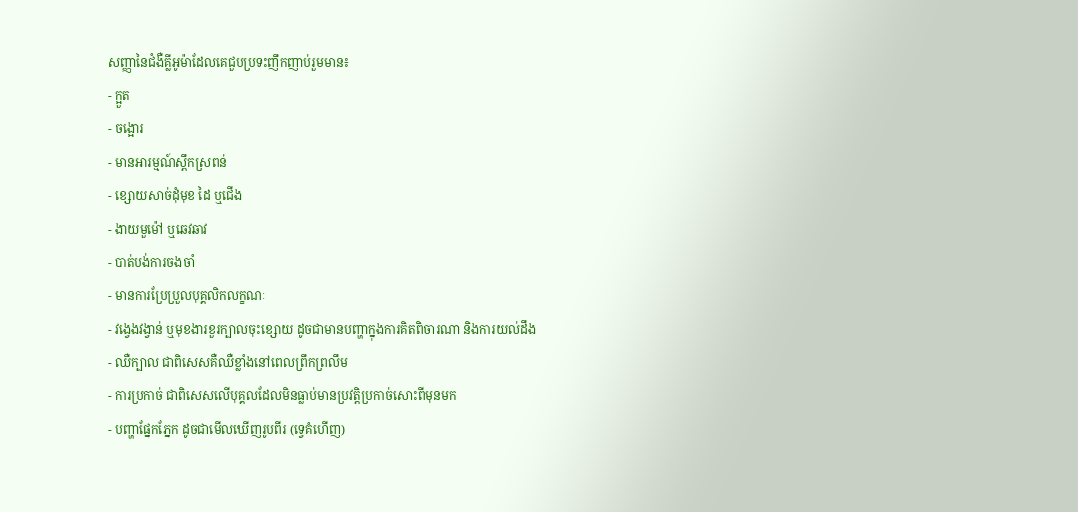សញ្ញានៃជំងឺគ្លីអូម៉ាដែលគេជួបប្រទះញឹកញាប់រួមមាន៖
- ក្អួត
- ចង្អោរ
- មានអារម្មណ៍ស្ពឹកស្រពន់
- ខ្សោយសាច់ដុំមុខ ដៃ ឬជើង
- ងាយមួម៉ៅ ឬឆេវឆាវ
- បាត់បង់ការចងចាំ
- មានការប្រែប្រួលបុគ្គលិកលក្ខណៈ
- វង្វេងវង្វាន់ ឬមុខងារខួរក្បាលចុះខ្សោយ ដូចជាមានបញ្ហាក្នុងការគិតពិចារណា និងការយល់ដឹង
- ឈឺក្បាល ជាពិសេសគឺឈឺខ្លាំងនៅពេលព្រឹកព្រលឹម
- ការប្រកាច់ ជាពិសេសលើបុគ្គលដែលមិនធ្លាប់មានប្រវត្តិប្រកាច់សោះពីមុនមក
- បញ្ហាផ្នែកភ្នែក ដូចជាមើលឃើញរូបពីរ (ទ្វេគំហើញ)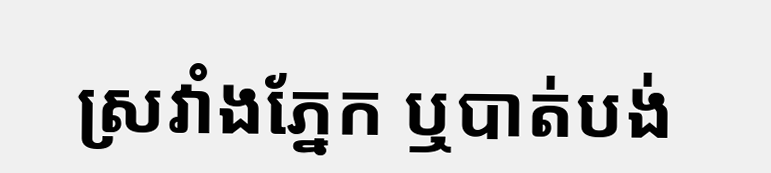ស្រវាំងភ្នែក ឬបាត់បង់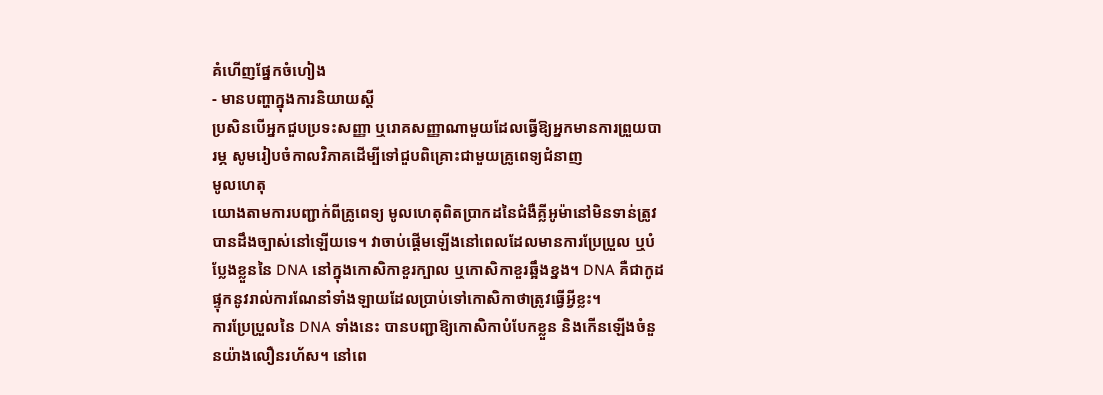គំហើញផ្នែកចំហៀង
- មានបញ្ហាក្នុងការនិយាយស្តី
ប្រសិនបើអ្នកជួបប្រទះសញ្ញា ឬរោគសញ្ញាណាមួយដែលធ្វើឱ្យអ្នកមានការព្រួយបារម្ភ សូមរៀបចំកាលវិភាគដើម្បីទៅជួបពិគ្រោះជាមួយគ្រូពេទ្យជំនាញ
មូលហេតុ
យោងតាមការបញ្ជាក់ពីគ្រូពេទ្យ មូលហេតុពិតប្រាកដនៃជំងឺគ្លីអូម៉ានៅមិនទាន់ត្រូវបានដឹងច្បាស់នៅឡើយទេ។ វាចាប់ផ្តើមឡើងនៅពេលដែលមានការប្រែប្រួល ឬបំប្លែងខ្លួននៃ DNA នៅក្នុងកោសិកាខួរក្បាល ឬកោសិកាខួរឆ្អឹងខ្នង។ DNA គឺជាកូដផ្ទុកនូវរាល់ការណែនាំទាំងឡាយដែលប្រាប់ទៅកោសិកាថាត្រូវធ្វើអ្វីខ្លះ។
ការប្រែប្រួលនៃ DNA ទាំងនេះ បានបញ្ជាឱ្យកោសិកាបំបែកខ្លួន និងកើនឡើងចំនួនយ៉ាងលឿនរហ័ស។ នៅពេ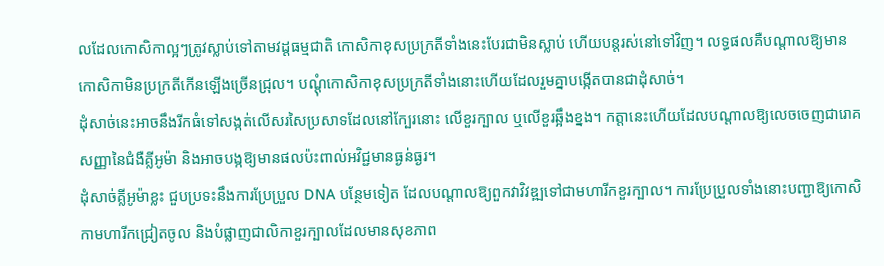លដែលកោសិកាល្អៗត្រូវស្លាប់ទៅតាមវដ្តធម្មជាតិ កោសិកាខុសប្រក្រតីទាំងនេះបែរជាមិនស្លាប់ ហើយបន្តរស់នៅទៅវិញ។ លទ្ធផលគឺបណ្តាលឱ្យមានកោសិកាមិនប្រក្រតីកើនឡើងច្រើនជ្រុល។ បណ្តុំកោសិកាខុសប្រក្រតីទាំងនោះហើយដែលរួមគ្នាបង្កើតបានជាដុំសាច់។
ដុំសាច់នេះអាចនឹងរីកធំទៅសង្កត់លើសរសៃប្រសាទដែលនៅក្បែរនោះ លើខួរក្បាល ឬលើខួរឆ្អឹងខ្នង។ កត្តានេះហើយដែលបណ្តាលឱ្យលេចចេញជារោគសញ្ញានៃជំងឺគ្លីអូម៉ា និងអាចបង្កឱ្យមានផលប៉ះពាល់អវិជ្ជមានធ្ងន់ធ្ងរ។
ដុំសាច់គ្លីអូម៉ាខ្លះ ជួបប្រទះនឹងការប្រែប្រួល DNA បន្ថែមទៀត ដែលបណ្តាលឱ្យពួកវាវិវឌ្ឍទៅជាមហារីកខួរក្បាល។ ការប្រែប្រួលទាំងនោះបញ្ជាឱ្យកោសិកាមហារីកជ្រៀតចូល និងបំផ្លាញជាលិកាខួរក្បាលដែលមានសុខភាព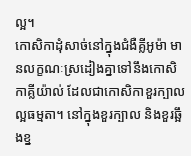ល្អ។
កោសិកាដុំសាច់នៅក្នុងជំងឺគ្លីអូម៉ា មានលក្ខណៈស្រដៀងគ្នាទៅនឹងកោសិកាគ្លីយ៉ាល់ ដែលជាកោសិកាខួរក្បាលល្អធម្មតា។ នៅក្នុងខួរក្បាល និងខួរឆ្អឹងខ្ន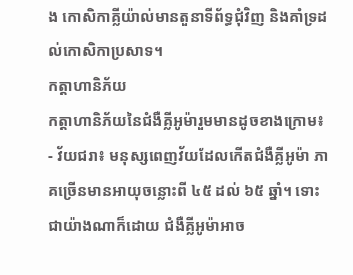ង កោសិកាគ្លីយ៉ាល់មានតួនាទីព័ទ្ធជុំវិញ និងគាំទ្រដល់កោសិកាប្រសាទ។
កត្តាហានិភ័យ
កត្តាហានិភ័យនៃជំងឺគ្លីអូម៉ារួមមានដូចខាងក្រោម៖
- វ័យជរា៖ មនុស្សពេញវ័យដែលកើតជំងឺគ្លីអូម៉ា ភាគច្រើនមានអាយុចន្លោះពី ៤៥ ដល់ ៦៥ ឆ្នាំ។ ទោះជាយ៉ាងណាក៏ដោយ ជំងឺគ្លីអូម៉ាអាច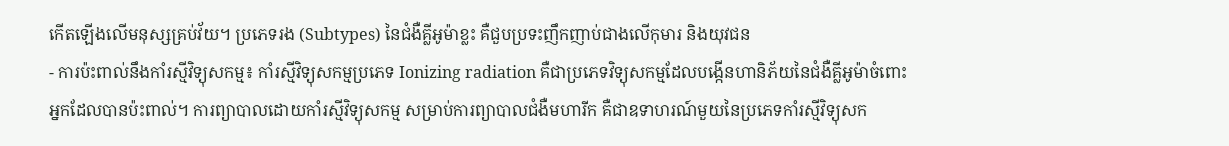កើតឡើងលើមនុស្សគ្រប់វ័យ។ ប្រភេទរង (Subtypes) នៃជំងឺគ្លីអូម៉ាខ្លះ គឺជួបប្រទះញឹកញាប់ជាងលើកុមារ និងយុវជន
- ការប៉ះពាល់នឹងកាំរស្មីវិទ្យុសកម្ម៖ កាំរស្មីវិទ្យុសកម្មប្រភេទ Ionizing radiation គឺជាប្រភេទវិទ្យុសកម្មដែលបង្កើនហានិភ័យនៃជំងឺគ្លីអូម៉ាចំពោះអ្នកដែលបានប៉ះពាល់។ ការព្យាបាលដោយកាំរស្មីវិទ្យុសកម្ម សម្រាប់ការព្យាបាលជំងឺមហារីក គឺជាឧទាហរណ៍មួយនៃប្រភេទកាំរស្មីវិទ្យុសក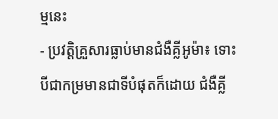ម្មនេះ
- ប្រវត្តិគ្រួសារធ្លាប់មានជំងឺគ្លីអូម៉ា៖ ទោះបីជាកម្រមានជាទីបំផុតក៏ដោយ ជំងឺគ្លី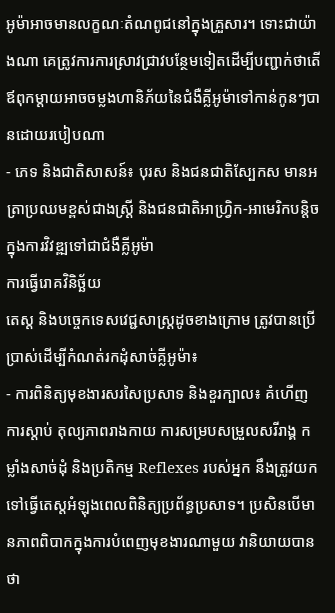អូម៉ាអាចមានលក្ខណៈតំណពូជនៅក្នុងគ្រួសារ។ ទោះជាយ៉ាងណា គេត្រូវការការស្រាវជ្រាវបន្ថែមទៀតដើម្បីបញ្ជាក់ថាតើឪពុកម្តាយអាចចម្លងហានិភ័យនៃជំងឺគ្លីអូម៉ាទៅកាន់កូនៗបានដោយរបៀបណា
- ភេទ និងជាតិសាសន៍៖ បុរស និងជនជាតិស្បែកស មានអត្រាប្រឈមខ្ពស់ជាងស្ត្រី និងជនជាតិអាហ្វ្រិក-អាមេរិកបន្តិច ក្នុងការវិវឌ្ឍទៅជាជំងឺគ្លីអូម៉ា
ការធ្វើរោគវិនិច្ឆ័យ
តេស្ត និងបច្ចេកទេសវេជ្ជសាស្ត្រដូចខាងក្រោម ត្រូវបានប្រើប្រាស់ដើម្បីកំណត់រកដុំសាច់គ្លីអូម៉ា៖
- ការពិនិត្យមុខងារសរសៃប្រសាទ និងខួរក្បាល៖ គំហើញ ការស្តាប់ តុល្យភាពរាងកាយ ការសម្របសម្រួលសរីរាង្គ កម្លាំងសាច់ដុំ និងប្រតិកម្ម Reflexes របស់អ្នក នឹងត្រូវយកទៅធ្វើតេស្តអំឡុងពេលពិនិត្យប្រព័ន្ធប្រសាទ។ ប្រសិនបើមានភាពពិបាកក្នុងការបំពេញមុខងារណាមួយ វានិយាយបានថា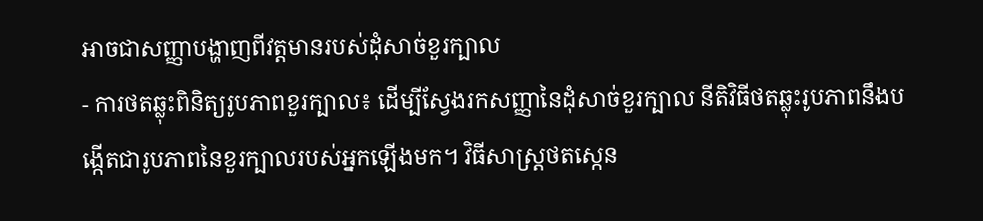អាចជាសញ្ញាបង្ហាញពីវត្តមានរបស់ដុំសាច់ខួរក្បាល
- ការថតឆ្លុះពិនិត្យរូបភាពខួរក្បាល៖ ដើម្បីស្វែងរកសញ្ញានៃដុំសាច់ខួរក្បាល នីតិវិធីថតឆ្លុះរូបភាពនឹងបង្កើតជារូបភាពនៃខួរក្បាលរបស់អ្នកឡើងមក។ វិធីសាស្ត្រថតស្កេន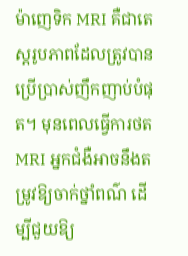ម៉ាញេទិក MRI គឺជាតេស្តរូបភាពដែលត្រូវបានប្រើប្រាស់ញឹកញាប់បំផុត។ មុនពេលធ្វើការថត MRI អ្នកជំងឺអាចនឹងតម្រូវឱ្យចាក់ថ្នាំពណ៌ ដើម្បីជួយឱ្យ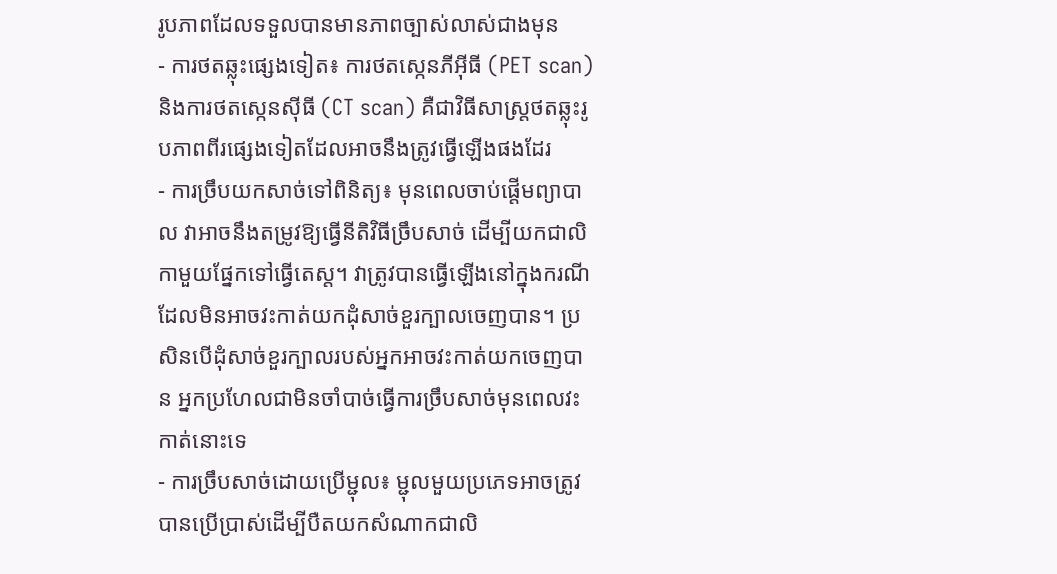រូបភាពដែលទទួលបានមានភាពច្បាស់លាស់ជាងមុន
- ការថតឆ្លុះផ្សេងទៀត៖ ការថតស្កេនភីអ៊ីធី (PET scan) និងការថតស្កេនស៊ីធី (CT scan) គឺជាវិធីសាស្ត្រថតឆ្លុះរូបភាពពីរផ្សេងទៀតដែលអាចនឹងត្រូវធ្វើឡើងផងដែរ
- ការច្រឹបយកសាច់ទៅពិនិត្យ៖ មុនពេលចាប់ផ្តើមព្យាបាល វាអាចនឹងតម្រូវឱ្យធ្វើនីតិវិធីច្រឹបសាច់ ដើម្បីយកជាលិកាមួយផ្នែកទៅធ្វើតេស្ត។ វាត្រូវបានធ្វើឡើងនៅក្នុងករណីដែលមិនអាចវះកាត់យកដុំសាច់ខួរក្បាលចេញបាន។ ប្រសិនបើដុំសាច់ខួរក្បាលរបស់អ្នកអាចវះកាត់យកចេញបាន អ្នកប្រហែលជាមិនចាំបាច់ធ្វើការច្រឹបសាច់មុនពេលវះកាត់នោះទេ
- ការច្រឹបសាច់ដោយប្រើម្ជុល៖ ម្ជុលមួយប្រភេទអាចត្រូវបានប្រើប្រាស់ដើម្បីបឺតយកសំណាកជាលិ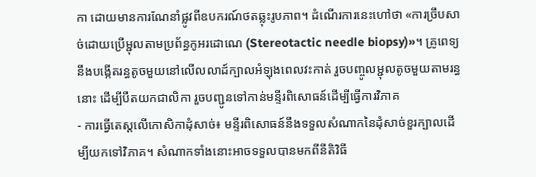កា ដោយមានការណែនាំផ្លូវពីឧបករណ៍ថតឆ្លុះរូបភាព។ ដំណើរការនេះហៅថា «ការច្រឹបសាច់ដោយប្រើម្ជុលតាមប្រព័ន្ធកូអរដោណេ (Stereotactic needle biopsy)»។ គ្រូពេទ្យនឹងបង្កើតរន្ធតូចមួយនៅលើលលាដ៍ក្បាលអំឡុងពេលវះកាត់ រួចបញ្ចូលម្ជុលតូចមួយតាមរន្ធនោះ ដើម្បីបឺតយកជាលិកា រួចបញ្ជូនទៅកាន់មន្ទីរពិសោធន៍ដើម្បីធ្វើការវិភាគ
- ការធ្វើតេស្តលើកោសិកាដុំសាច់៖ មន្ទីរពិសោធន៍នឹងទទួលសំណាកនៃដុំសាច់ខួរក្បាលដើម្បីយកទៅវិភាគ។ សំណាកទាំងនោះអាចទទួលបានមកពីនីតិវិធី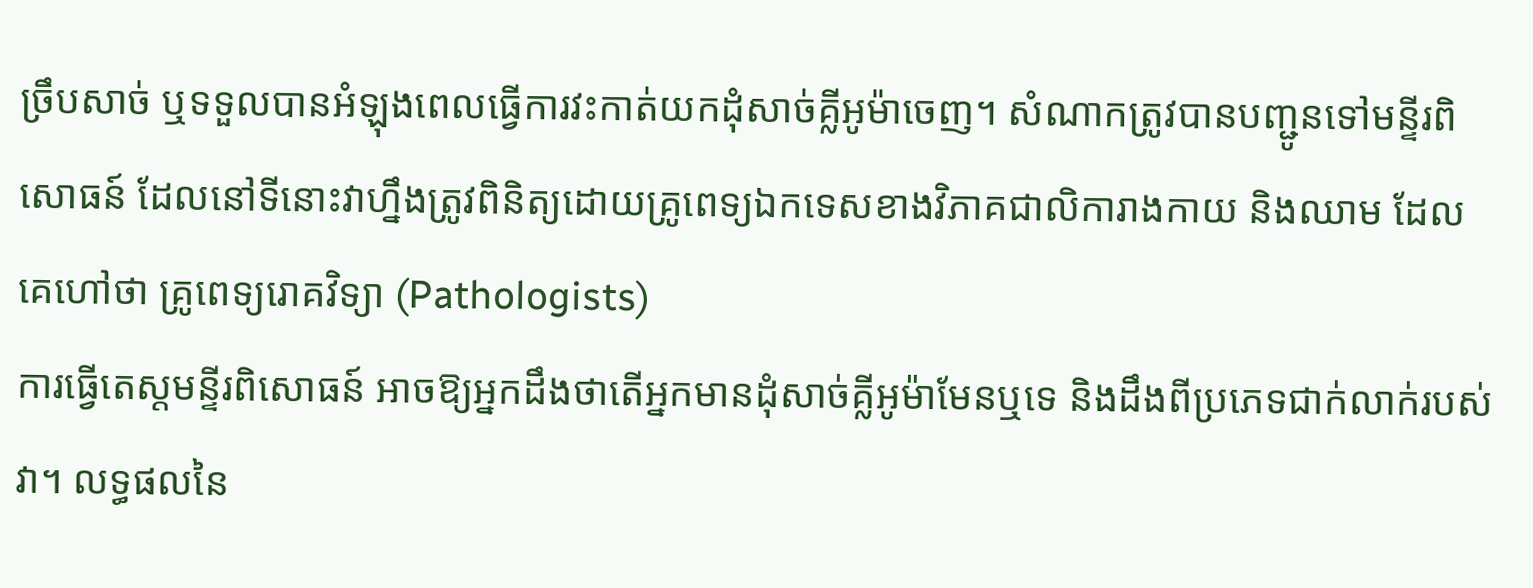ច្រឹបសាច់ ឬទទួលបានអំឡុងពេលធ្វើការវះកាត់យកដុំសាច់គ្លីអូម៉ាចេញ។ សំណាកត្រូវបានបញ្ជូនទៅមន្ទីរពិសោធន៍ ដែលនៅទីនោះវាហ្នឹងត្រូវពិនិត្យដោយគ្រូពេទ្យឯកទេសខាងវិភាគជាលិការាងកាយ និងឈាម ដែលគេហៅថា គ្រូពេទ្យរោគវិទ្យា (Pathologists)
ការធ្វើតេស្តមន្ទីរពិសោធន៍ អាចឱ្យអ្នកដឹងថាតើអ្នកមានដុំសាច់គ្លីអូម៉ាមែនឬទេ និងដឹងពីប្រភេទជាក់លាក់របស់វា។ លទ្ធផលនៃ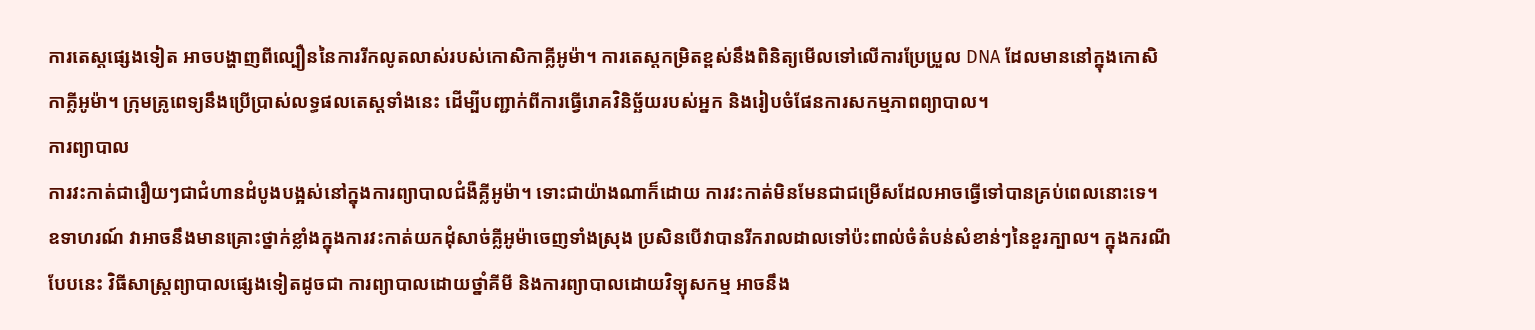ការតេស្តផ្សេងទៀត អាចបង្ហាញពីល្បឿននៃការរីកលូតលាស់របស់កោសិកាគ្លីអូម៉ា។ ការតេស្តកម្រិតខ្ពស់នឹងពិនិត្យមើលទៅលើការប្រែប្រួល DNA ដែលមាននៅក្នុងកោសិកាគ្លីអូម៉ា។ ក្រុមគ្រូពេទ្យនឹងប្រើប្រាស់លទ្ធផលតេស្តទាំងនេះ ដើម្បីបញ្ជាក់ពីការធ្វើរោគវិនិច្ឆ័យរបស់អ្នក និងរៀបចំផែនការសកម្មភាពព្យាបាល។
ការព្យាបាល
ការវះកាត់ជារឿយៗជាជំហានដំបូងបង្អស់នៅក្នុងការព្យាបាលជំងឺគ្លីអូម៉ា។ ទោះជាយ៉ាងណាក៏ដោយ ការវះកាត់មិនមែនជាជម្រើសដែលអាចធ្វើទៅបានគ្រប់ពេលនោះទេ។ ឧទាហរណ៍ វាអាចនឹងមានគ្រោះថ្នាក់ខ្លាំងក្នុងការវះកាត់យកដុំសាច់គ្លីអូម៉ាចេញទាំងស្រុង ប្រសិនបើវាបានរីករាលដាលទៅប៉ះពាល់ចំតំបន់សំខាន់ៗនៃខួរក្បាល។ ក្នុងករណីបែបនេះ វិធីសាស្ត្រព្យាបាលផ្សេងទៀតដូចជា ការព្យាបាលដោយថ្នាំគីមី និងការព្យាបាលដោយវិទ្យុសកម្ម អាចនឹង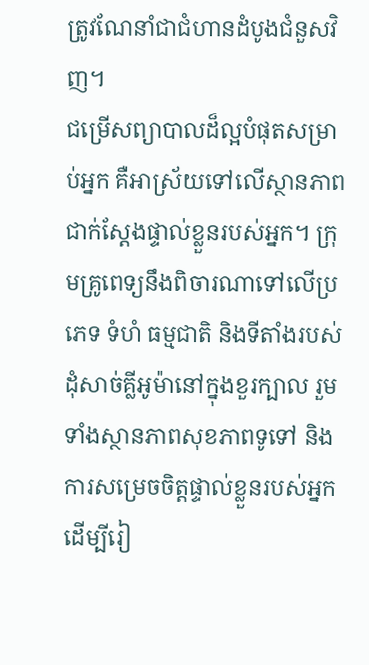ត្រូវណែនាំជាជំហានដំបូងជំនួសវិញ។
ជម្រើសព្យាបាលដ៏ល្អបំផុតសម្រាប់អ្នក គឺអាស្រ័យទៅលើស្ថានភាពជាក់ស្តែងផ្ទាល់ខ្លួនរបស់អ្នក។ ក្រុមគ្រូពេទ្យនឹងពិចារណាទៅលើប្រភេទ ទំហំ ធម្មជាតិ និងទីតាំងរបស់ដុំសាច់គ្លីអូម៉ានៅក្នុងខួរក្បាល រួមទាំងស្ថានភាពសុខភាពទូទៅ និងការសម្រេចចិត្តផ្ទាល់ខ្លួនរបស់អ្នក ដើម្បីរៀ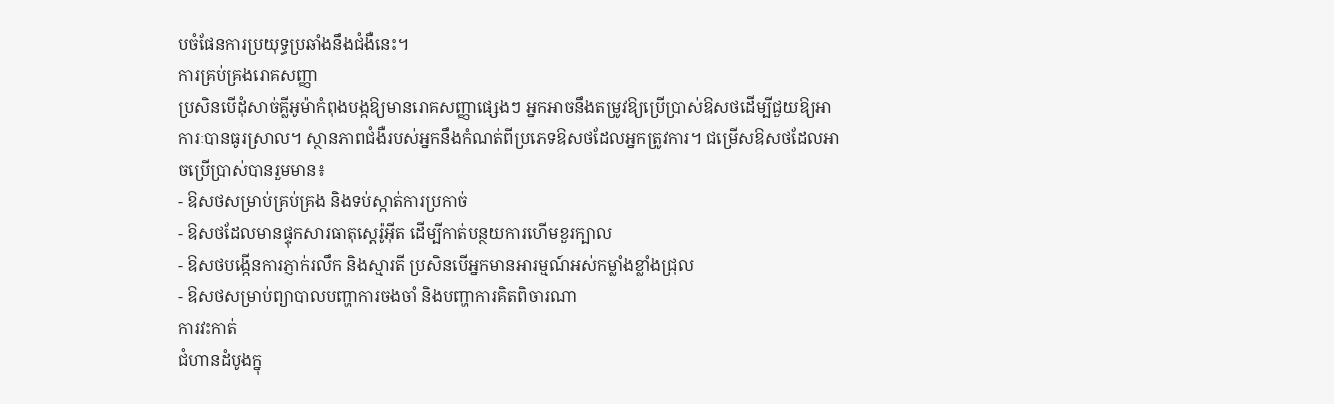បចំផែនការប្រយុទ្ធប្រឆាំងនឹងជំងឺនេះ។
ការគ្រប់គ្រងរោគសញ្ញា
ប្រសិនបើដុំសាច់គ្លីអូម៉ាកំពុងបង្កឱ្យមានរោគសញ្ញាផ្សេងៗ អ្នកអាចនឹងតម្រូវឱ្យប្រើប្រាស់ឱសថដើម្បីជួយឱ្យអាការៈបានធូរស្រាល។ ស្ថានភាពជំងឺរបស់អ្នកនឹងកំណត់ពីប្រភេទឱសថដែលអ្នកត្រូវការ។ ជម្រើសឱសថដែលអាចប្រើប្រាស់បានរួមមាន៖
- ឱសថសម្រាប់គ្រប់គ្រង និងទប់ស្កាត់ការប្រកាច់
- ឱសថដែលមានផ្ទុកសារធាតុស្តេរ៉ូអ៊ីត ដើម្បីកាត់បន្ថយការហើមខួរក្បាល
- ឱសថបង្កើនការភ្ញាក់រលឹក និងស្មារតី ប្រសិនបើអ្នកមានអារម្មណ៍អស់កម្លាំងខ្លាំងជ្រុល
- ឱសថសម្រាប់ព្យាបាលបញ្ហាការចងចាំ និងបញ្ហាការគិតពិចារណា
ការវះកាត់
ជំហានដំបូងក្នុ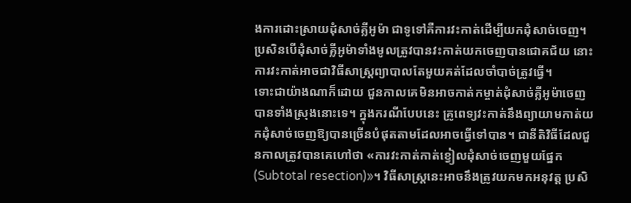ងការដោះស្រាយដុំសាច់គ្លីអូម៉ា ជាទូទៅគឺការវះកាត់ដើម្បីយកដុំសាច់ចេញ។ ប្រសិនបើដុំសាច់គ្លីអូម៉ាទាំងមូលត្រូវបានវះកាត់យកចេញបានជោគជ័យ នោះការវះកាត់អាចជាវិធីសាស្ត្រព្យាបាលតែមួយគត់ដែលចាំបាច់ត្រូវធ្វើ។
ទោះជាយ៉ាងណាក៏ដោយ ជួនកាលគេមិនអាចកាត់កម្ចាត់ដុំសាច់គ្លីអូម៉ាចេញបានទាំងស្រុងនោះទេ។ ក្នុងករណីបែបនេះ គ្រូពេទ្យវះកាត់នឹងព្យាយាមកាត់យកដុំសាច់ចេញឱ្យបានច្រើនបំផុតតាមដែលអាចធ្វើទៅបាន។ ជានីតិវិធីដែលជួនកាលត្រូវបានគេហៅថា «ការវះកាត់កាត់ខ្វៀលដុំសាច់ចេញមួយផ្នែក (Subtotal resection)»។ វិធីសាស្ត្រនេះអាចនឹងត្រូវយកមកអនុវត្ត ប្រសិ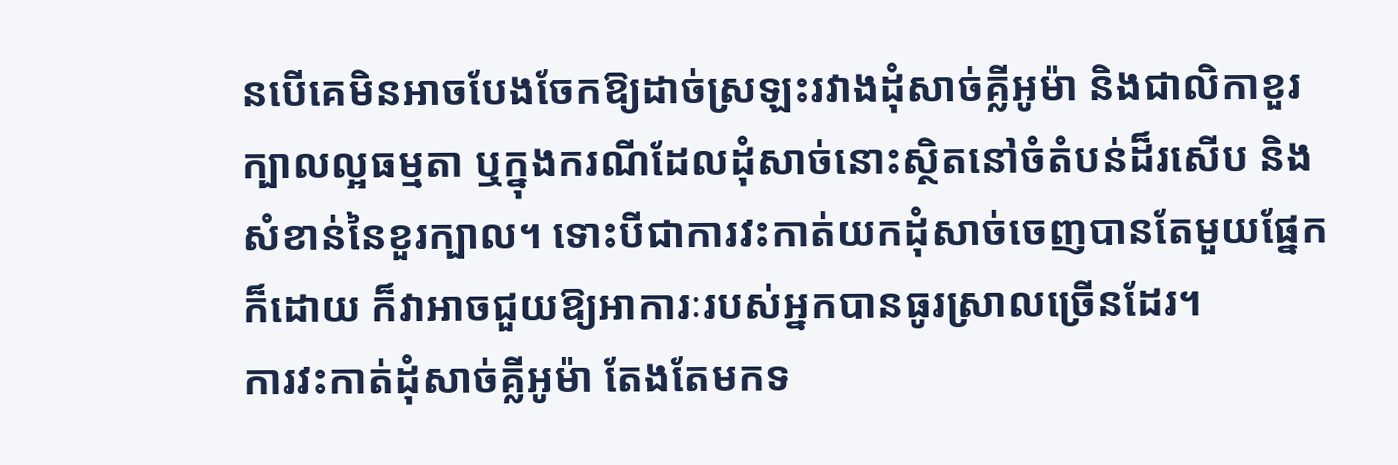នបើគេមិនអាចបែងចែកឱ្យដាច់ស្រឡះរវាងដុំសាច់គ្លីអូម៉ា និងជាលិកាខួរក្បាលល្អធម្មតា ឬក្នុងករណីដែលដុំសាច់នោះស្ថិតនៅចំតំបន់ដ៏រសើប និងសំខាន់នៃខួរក្បាល។ ទោះបីជាការវះកាត់យកដុំសាច់ចេញបានតែមួយផ្នែកក៏ដោយ ក៏វាអាចជួយឱ្យអាការៈរបស់អ្នកបានធូរស្រាលច្រើនដែរ។
ការវះកាត់ដុំសាច់គ្លីអូម៉ា តែងតែមកទ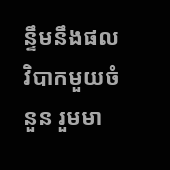ន្ទឹមនឹងផលវិបាកមួយចំនួន រួមមា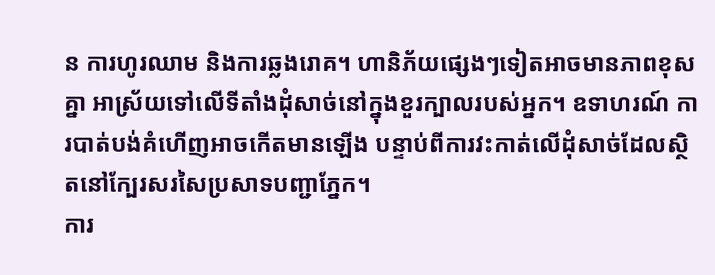ន ការហូរឈាម និងការឆ្លងរោគ។ ហានិភ័យផ្សេងៗទៀតអាចមានភាពខុសគ្នា អាស្រ័យទៅលើទីតាំងដុំសាច់នៅក្នុងខួរក្បាលរបស់អ្នក។ ឧទាហរណ៍ ការបាត់បង់គំហើញអាចកើតមានឡើង បន្ទាប់ពីការវះកាត់លើដុំសាច់ដែលស្ថិតនៅក្បែរសរសៃប្រសាទបញ្ជាភ្នែក។
ការ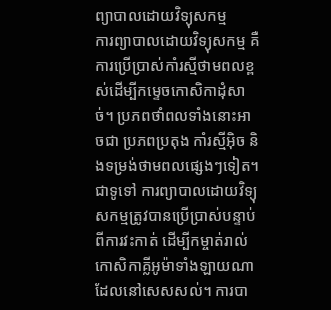ព្យាបាលដោយវិទ្យុសកម្ម
ការព្យាបាលដោយវិទ្យុសកម្ម គឺការប្រើប្រាស់កាំរស្មីថាមពលខ្ពស់ដើម្បីកម្ទេចកោសិកាដុំសាច់។ ប្រភពថាំពលទាំងនោះអាចជា ប្រភពប្រតុង កាំរស្មីអ៊ិច និងទម្រង់ថាមពលផ្សេងៗទៀត។
ជាទូទៅ ការព្យាបាលដោយវិទ្យុសកម្មត្រូវបានប្រើប្រាស់បន្ទាប់ពីការវះកាត់ ដើម្បីកម្ចាត់រាល់កោសិកាគ្លីអូម៉ាទាំងឡាយណាដែលនៅសេសសល់។ ការបា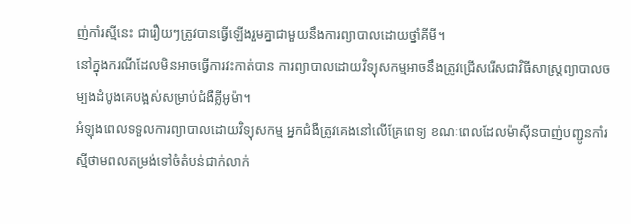ញ់កាំរស្មីនេះ ជារឿយៗត្រូវបានធ្វើឡើងរួមគ្នាជាមួយនឹងការព្យាបាលដោយថ្នាំគីមី។
នៅក្នុងករណីដែលមិនអាចធ្វើការវះកាត់បាន ការព្យាបាលដោយវិទ្យុសកម្មអាចនឹងត្រូវជ្រើសរើសជាវិធីសាស្ត្រព្យាបាលចម្បងដំបូងគេបង្អស់សម្រាប់ជំងឺគ្លីអូម៉ា។
អំឡុងពេលទទួលការព្យាបាលដោយវិទ្យុសកម្ម អ្នកជំងឺត្រូវគេងនៅលើគ្រែពេទ្យ ខណៈពេលដែលម៉ាស៊ីនបាញ់បញ្ជូនកាំរស្មីថាមពលតម្រង់ទៅចំតំបន់ជាក់លាក់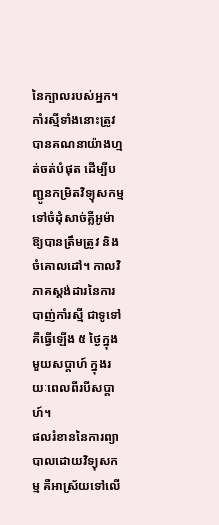នៃក្បាលរបស់អ្នក។ កាំរស្មីទាំងនោះត្រូវបានគណនាយ៉ាងហ្មត់ចត់បំផុត ដើម្បីបញ្ជូនកម្រិតវិទ្យុសកម្មទៅចំដុំសាច់គ្លីអូម៉ាឱ្យបានត្រឹមត្រូវ និងចំគោលដៅ។ កាលវិភាគស្តង់ដារនៃការបាញ់កាំរស្មី ជាទូទៅគឺធ្វើឡើង ៥ ថ្ងៃក្នុងមួយសប្តាហ៍ ក្នុងរយៈពេលពីរបីសប្តាហ៍។
ផលរំខាននៃការព្យាបាលដោយវិទ្យុសកម្ម គឺអាស្រ័យទៅលើ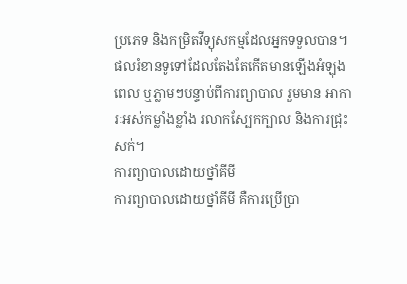ប្រភេទ និងកម្រិតវីទ្យុសកម្មដែលអ្នកទទួលបាន។ ផលរំខានទូទៅដែលតែងតែកើតមានឡើងអំឡុងពេល ឬភ្លាមៗបន្ទាប់ពីការព្យាបាល រួមមាន អាការៈអស់កម្លាំងខ្លាំង រលាកស្បែកក្បាល និងការជ្រុះសក់។
ការព្យាបាលដោយថ្នាំគីមី
ការព្យាបាលដោយថ្នាំគីមី គឺការប្រើប្រា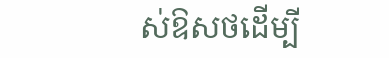ស់ឱសថដើម្បី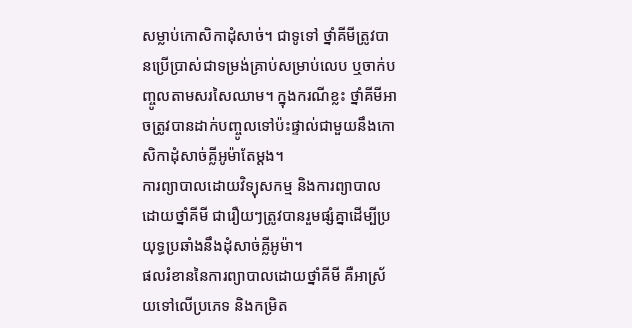សម្លាប់កោសិកាដុំសាច់។ ជាទូទៅ ថ្នាំគីមីត្រូវបានប្រើប្រាស់ជាទម្រង់គ្រាប់សម្រាប់លេប ឬចាក់បញ្ចូលតាមសរសៃឈាម។ ក្នុងករណីខ្លះ ថ្នាំគីមីអាចត្រូវបានដាក់បញ្ចូលទៅប៉ះផ្ទាល់ជាមួយនឹងកោសិកាដុំសាច់គ្លីអូម៉ាតែម្តង។
ការព្យាបាលដោយវិទ្យុសកម្ម និងការព្យាបាលដោយថ្នាំគីមី ជារឿយៗត្រូវបានរួមផ្សំគ្នាដើម្បីប្រយុទ្ធប្រឆាំងនឹងដុំសាច់គ្លីអូម៉ា។
ផលរំខាននៃការព្យាបាលដោយថ្នាំគីមី គឺអាស្រ័យទៅលើប្រភេទ និងកម្រិត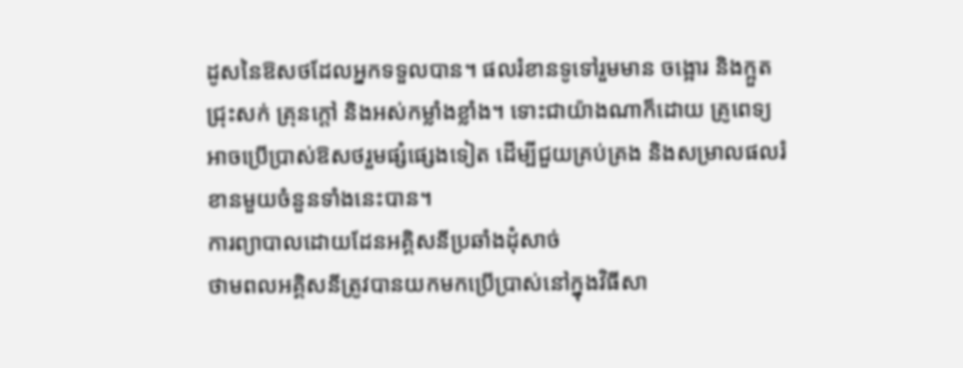ដូសនៃឱសថដែលអ្នកទទួលបាន។ ផលរំខានទូទៅរួមមាន ចង្អោរ និងក្អួត ជ្រុះសក់ គ្រុនក្តៅ និងអស់កម្លាំងខ្លាំង។ ទោះជាយ៉ាងណាក៏ដោយ គ្រូពេទ្យអាចប្រើប្រាស់ឱសថរួមផ្សំផ្សេងទៀត ដើម្បីជួយគ្រប់គ្រង និងសម្រាលផលរំខានមួយចំនួនទាំងនេះបាន។
ការព្យាបាលដោយដែនអគ្គិសនីប្រឆាំងដុំសាច់
ថាមពលអគ្គិសនីត្រូវបានយកមកប្រើប្រាស់នៅក្នុងវិធីសា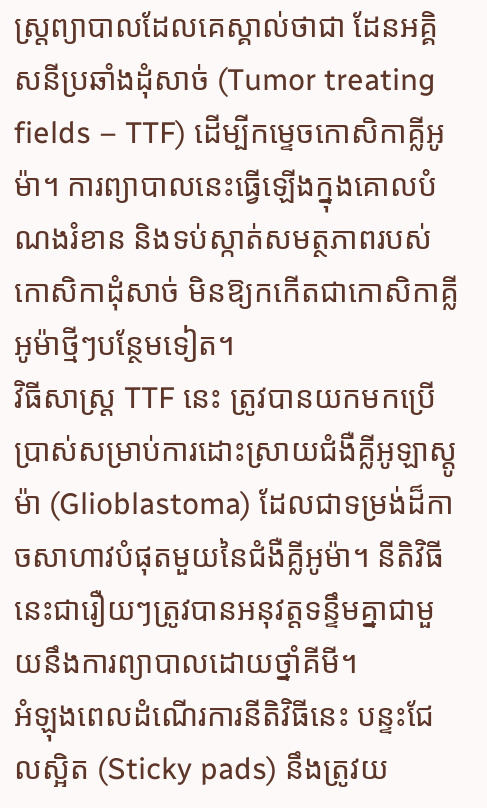ស្ត្រព្យាបាលដែលគេស្គាល់ថាជា ដែនអគ្គិសនីប្រឆាំងដុំសាច់ (Tumor treating fields – TTF) ដើម្បីកម្ទេចកោសិកាគ្លីអូម៉ា។ ការព្យាបាលនេះធ្វើឡើងក្នុងគោលបំណងរំខាន និងទប់ស្កាត់សមត្ថភាពរបស់កោសិកាដុំសាច់ មិនឱ្យកកើតជាកោសិកាគ្លីអូម៉ាថ្មីៗបន្ថែមទៀត។
វិធីសាស្ត្រ TTF នេះ ត្រូវបានយកមកប្រើប្រាស់សម្រាប់ការដោះស្រាយជំងឺគ្លីអូឡាស្តូម៉ា (Glioblastoma) ដែលជាទម្រង់ដ៏កាចសាហាវបំផុតមួយនៃជំងឺគ្លីអូម៉ា។ នីតិវិធីនេះជារឿយៗត្រូវបានអនុវត្តទន្ទឹមគ្នាជាមួយនឹងការព្យាបាលដោយថ្នាំគីមី។
អំឡុងពេលដំណើរការនីតិវិធីនេះ បន្ទះជែលស្អិត (Sticky pads) នឹងត្រូវយ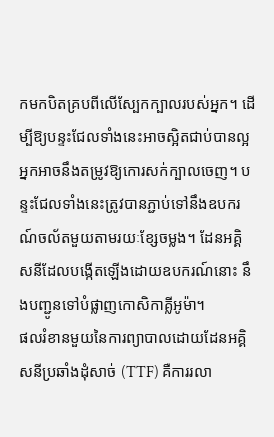កមកបិតគ្របពីលើស្បែកក្បាលរបស់អ្នក។ ដើម្បីឱ្យបន្ទះជែលទាំងនេះអាចស្អិតជាប់បានល្អ អ្នកអាចនឹងតម្រូវឱ្យកោរសក់ក្បាលចេញ។ បន្ទះជែលទាំងនេះត្រូវបានភ្ជាប់ទៅនឹងឧបករណ៍ចល័តមួយតាមរយៈខ្សែចម្លង។ ដែនអគ្គិសនីដែលបង្កើតឡើងដោយឧបករណ៍នោះ នឹងបញ្ជូនទៅបំផ្លាញកោសិកាគ្លីអូម៉ា។
ផលរំខានមួយនៃការព្យាបាលដោយដែនអគ្គិសនីប្រឆាំងដុំសាច់ (TTF) គឺការរលា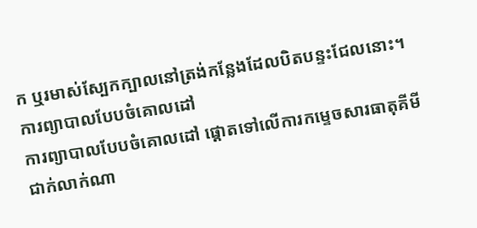ក ឬរមាស់ស្បែកក្បាលនៅត្រង់កន្លែងដែលបិតបន្ទះជែលនោះ។
ការព្យាបាលបែបចំគោលដៅ
ការព្យាបាលបែបចំគោលដៅ ផ្តោតទៅលើការកម្ទេចសារធាតុគីមីជាក់លាក់ណា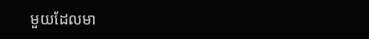មួយដែលមា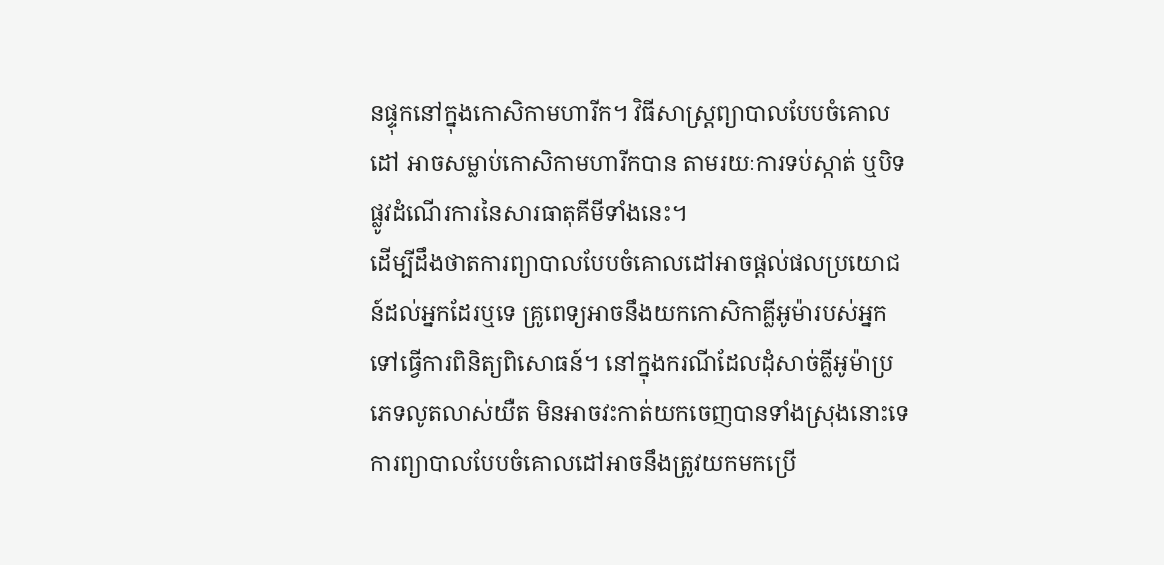នផ្ទុកនៅក្នុងកោសិកាមហារីក។ វិធីសាស្ត្រព្យាបាលបែបចំគោលដៅ អាចសម្លាប់កោសិកាមហារីកបាន តាមរយៈការទប់ស្កាត់ ឬបិទផ្លូវដំណើរការនៃសារធាតុគីមីទាំងនេះ។
ដើម្បីដឹងថាតការព្យាបាលបែបចំគោលដៅអាចផ្តល់ផលប្រយោជន៍ដល់អ្នកដែរឬទេ គ្រូពេទ្យអាចនឹងយកកោសិកាគ្លីអូម៉ារបស់អ្នកទៅធ្វើការពិនិត្យពិសោធន៍។ នៅក្នុងករណីដែលដុំសាច់គ្លីអូម៉ាប្រភេទលូតលាស់យឺត មិនអាចវះកាត់យកចេញបានទាំងស្រុងនោះទេ ការព្យាបាលបែបចំគោលដៅអាចនឹងត្រូវយកមកប្រើ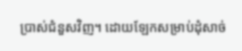ប្រាស់ជំនួសវិញ។ ដោយឡែកសម្រាប់ដុំសាច់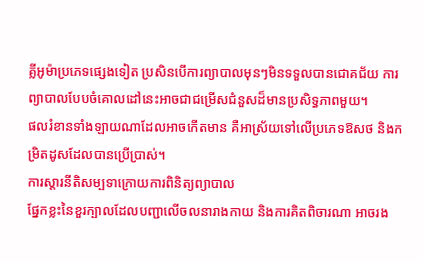គ្លីអូម៉ាប្រភេទផ្សេងទៀត ប្រសិនបើការព្យាបាលមុនៗមិនទទួលបានជោគជ័យ ការព្យាបាលបែបចំគោលដៅនេះអាចជាជម្រើសជំនួសដ៏មានប្រសិទ្ធភាពមួយ។
ផលរំខានទាំងឡាយណាដែលអាចកើតមាន គឺអាស្រ័យទៅលើប្រភេទឱសថ និងកម្រិតដូសដែលបានប្រើប្រាស់។
ការស្តារនីតិសម្បទាក្រោយការពិនិត្យព្យាបាល
ផ្នែកខ្លះនៃខួរក្បាលដែលបញ្ជាលើចលនារាងកាយ និងការគិតពិចារណា អាចរង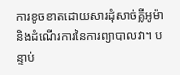ការខូចខាតដោយសារដុំសាច់គ្លីអូម៉ា និងដំណើរការនៃការព្យាបាលវា។ បន្ទាប់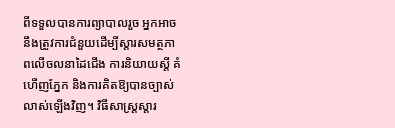ពីទទួលបានការព្យាបាលរួច អ្នកអាចនឹងត្រូវការជំនួយដើម្បីស្តារសមត្ថភាពលើចលនាដៃជើង ការនិយាយស្តី គំហើញភ្នែក និងការគិតឱ្យបានច្បាស់លាស់ឡើងវិញ។ វិធីសាស្ត្រស្តារ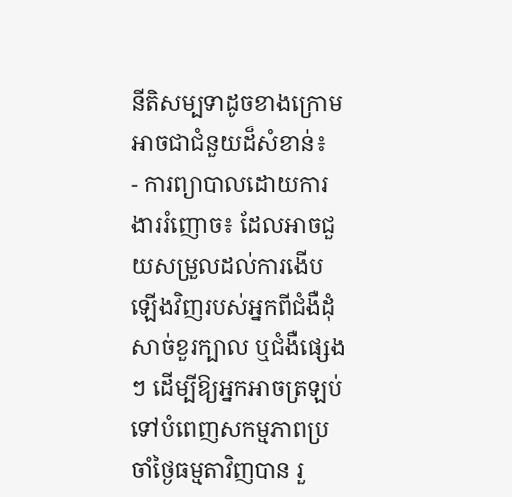នីតិសម្បទាដូចខាងក្រោម អាចជាជំនួយដ៏សំខាន់៖
- ការព្យាបាលដោយការងាររំញោច៖ ដែលអាចជួយសម្រួលដល់ការងើបឡើងវិញរបស់អ្នកពីជំងឺដុំសាច់ខួរក្បាល ឬជំងឺផ្សេងៗ ដើម្បីឱ្យអ្នកអាចត្រឡប់ទៅបំពេញសកម្មភាពប្រចាំថ្ងៃធម្មតាវិញបាន រួ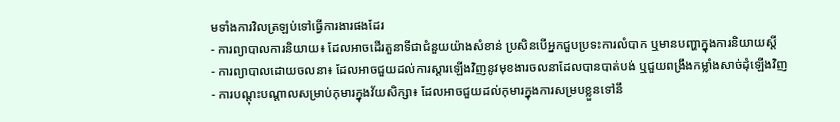មទាំងការវិលត្រឡប់ទៅធ្វើការងារផងដែរ
- ការព្យាបាលការនិយាយ៖ ដែលអាចដើរតួនាទីជាជំនួយយ៉ាងសំខាន់ ប្រសិនបើអ្នកជួបប្រទះការលំបាក ឬមានបញ្ហាក្នុងការនិយាយស្តី
- ការព្យាបាលដោយចលនា៖ ដែលអាចជួយដល់ការស្តារឡើងវិញនូវមុខងារចលនាដែលបានបាត់បង់ ឬជួយពង្រឹងកម្លាំងសាច់ដុំឡើងវិញ
- ការបណ្តុះបណ្តាលសម្រាប់កុមារក្នុងវ័យសិក្សា៖ ដែលអាចជួយដល់កុមារក្នុងការសម្របខ្លួនទៅនឹ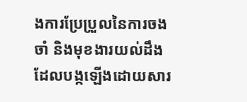ងការប្រែប្រួលនៃការចងចាំ និងមុខងារយល់ដឹង ដែលបង្កឡើងដោយសារ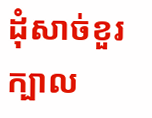ដុំសាច់ខួរក្បាល